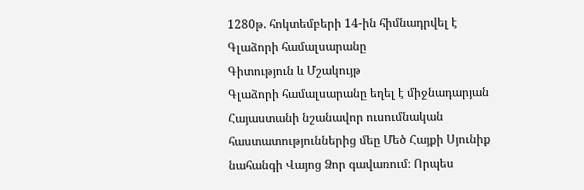1280թ. հոկտեմբերի 14-ին հիմնադրվել է Գլաձորի համալսարանը
Գիտություն և Մշակույթ
Գլաձորի համալսարանը եղել է միջնադարյան Հայաստանի նշանավոր ուսումնական հաստատություններից մեը Մեծ Հայքի Սյունիք նահանգի Վայոց Ձոր գավառում։ Որպես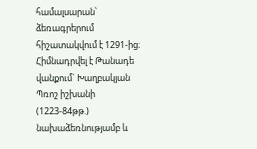համալսարան՝ ձեռագրերում հիշատակվում է 1291-ից։ Հիմնադրվել է Թանադե վանքում` Խաղբակյան Պռոշ իշխանի (1223-84թթ.) նախաձեռնությամբ և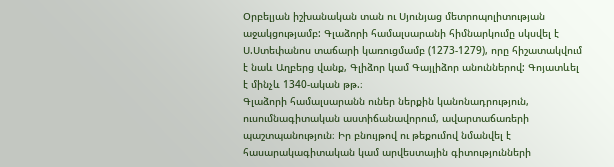Օրբելյան իշխանական տան ու Սյունյաց մետրոպոլիտության աջակցությամբ: Գլաձորի համալսարանի հիմնարկումը սկսվել է Ս.Ստեփանոս տաճարի կառուցմամբ (1273-1279), որը հիշատակվում է նաև Աղբերց վանք, Գլիձոր կամ Գայլիձոր անուններով: Գոյատևել է մինչև 1340-ական թթ.։
Գլաձորի համալսարանն ուներ ներքին կանոնադրություն, ուսումնագիտական աստիճանավորում, ավարտաճառերի պաշտպանություն։ Իր բնույթով ու թեքումով նմանվել է հասարակագիտական կամ արվեստային գիտությունների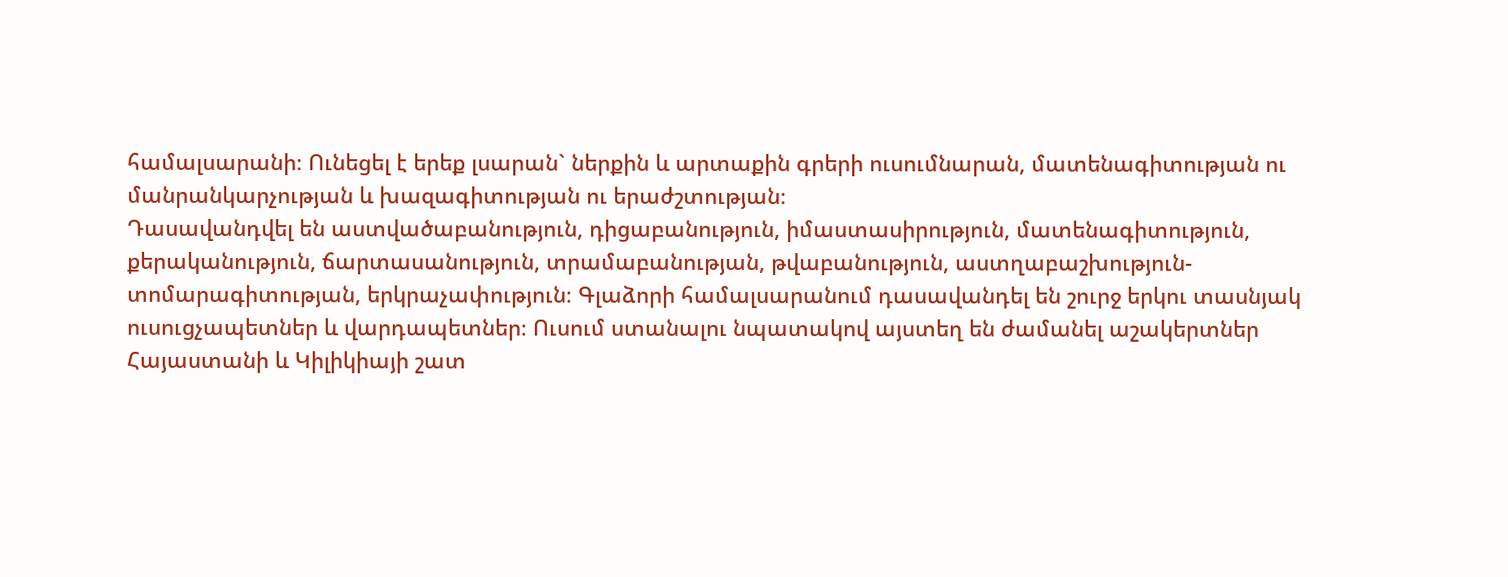համալսարանի։ Ունեցել է երեք լսարան` ներքին և արտաքին գրերի ուսումնարան, մատենագիտության ու մանրանկարչության և խազագիտության ու երաժշտության։
Դասավանդվել են աստվածաբանություն, դիցաբանություն, իմաստասիրություն, մատենագիտություն, քերականություն, ճարտասանություն, տրամաբանության, թվաբանություն, աստղաբաշխություն-տոմարագիտության, երկրաչափություն։ Գլաձորի համալսարանում դասավանդել են շուրջ երկու տասնյակ ուսուցչապետներ և վարդապետներ։ Ուսում ստանալու նպատակով այստեղ են ժամանել աշակերտներ Հայաստանի և Կիլիկիայի շատ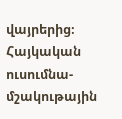վայրերից։ Հայկական ուսումնա-մշակութային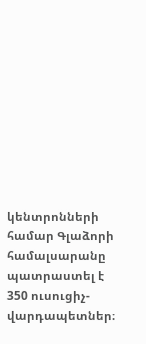կենտրոնների համար Գլաձորի համալսարանը պատրաստել է 350 ուսուցիչ-վարդապետներ։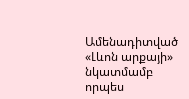Ամենադիտված
«Լևոն արքայի» նկատմամբ որպես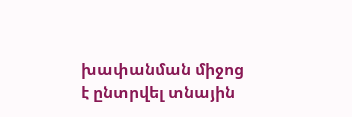խափանման միջոց է ընտրվել տնային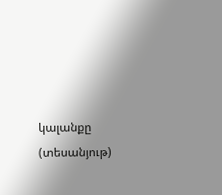կալանքը (տեսանյութ)